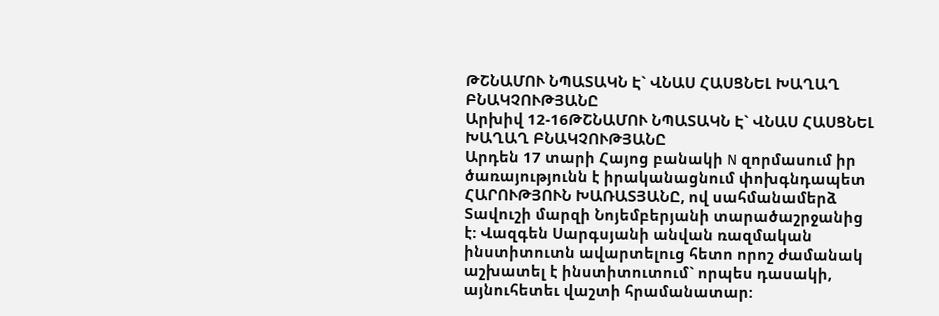ԹՇՆԱՄՈՒ ՆՊԱՏԱԿՆ Է` ՎՆԱՍ ՀԱՍՑՆԵԼ ԽԱՂԱՂ ԲՆԱԿՉՈՒԹՅԱՆԸ
Արխիվ 12-16ԹՇՆԱՄՈՒ ՆՊԱՏԱԿՆ Է` ՎՆԱՍ ՀԱՍՑՆԵԼ ԽԱՂԱՂ ԲՆԱԿՉՈՒԹՅԱՆԸ
Արդեն 17 տարի Հայոց բանակի N զորմասում իր ծառայությունն է իրականացնում փոխգնդապետ ՀԱՐՈՒԹՅՈՒՆ ԽԱՌԱՏՅԱՆԸ, ով սահմանամերձ Տավուշի մարզի Նոյեմբերյանի տարածաշրջանից է: Վազգեն Սարգսյանի անվան ռազմական ինստիտուտն ավարտելուց հետո որոշ ժամանակ աշխատել է ինստիտուտում` որպես դասակի, այնուհետեւ վաշտի հրամանատար: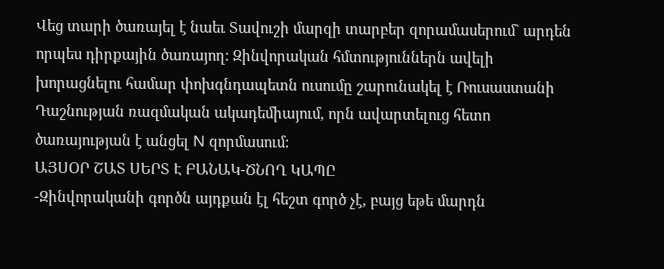Վեց տարի ծառայել է նաեւ Տավուշի մարզի տարբեր զորամասերում` արդեն որպես դիրքային ծառայող: Զինվորական հմտություններն ավելի խորացնելու համար փոխգնդապետն ուսումը շարունակել է Ռուսաստանի Դաշնության ռազմական ակադեմիայում, որն ավարտելուց հետո ծառայության է անցել N զորմասում:
ԱՅՍՕՐ ՇԱՏ ՍԵՐՏ Է ԲԱՆԱԿ-ԾՆՈՂ ԿԱՊԸ
-Զինվորականի գործն այդքան էլ հեշտ գործ չէ, բայց եթե մարդն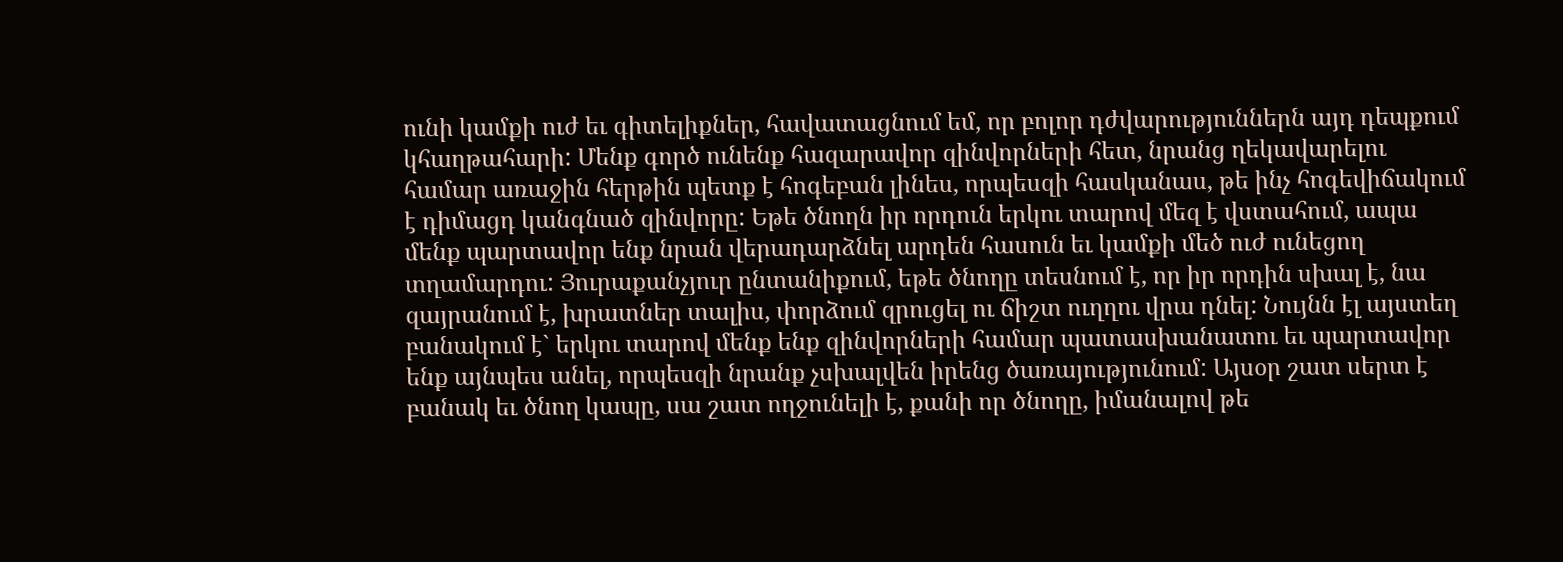ունի կամքի ուժ եւ գիտելիքներ, հավատացնում եմ, որ բոլոր դժվարություններն այդ դեպքում կհաղթահարի: Մենք գործ ունենք հազարավոր զինվորների հետ, նրանց ղեկավարելու համար առաջին հերթին պետք է հոգեբան լինես, որպեսզի հասկանաս, թե ինչ հոգեվիճակում է դիմացդ կանգնած զինվորը: Եթե ծնողն իր որդուն երկու տարով մեզ է վստահում, ապա մենք պարտավոր ենք նրան վերադարձնել արդեն հասուն եւ կամքի մեծ ուժ ունեցող տղամարդու: Յուրաքանչյուր ընտանիքում, եթե ծնողը տեսնում է, որ իր որդին սխալ է, նա զայրանում է, խրատներ տալիս, փորձում զրուցել ու ճիշտ ուղղու վրա դնել: Նույնն էլ այստեղ բանակում է` երկու տարով մենք ենք զինվորների համար պատասխանատու եւ պարտավոր ենք այնպես անել, որպեսզի նրանք չսխալվեն իրենց ծառայությունում: Այսօր շատ սերտ է բանակ եւ ծնող կապը, սա շատ ողջունելի է, քանի որ ծնողը, իմանալով թե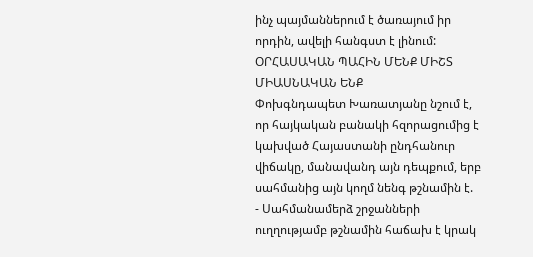ինչ պայմաններում է ծառայում իր որդին, ավելի հանգստ է լինում:
ՕՐՀԱՍԱԿԱՆ ՊԱՀԻՆ ՄԵՆՔ ՄԻՇՏ ՄԻԱՍՆԱԿԱՆ ԵՆՔ
Փոխգնդապետ Խառատյանը նշում է, որ հայկական բանակի հզորացումից է կախված Հայաստանի ընդհանուր վիճակը, մանավանդ այն դեպքում, երբ սահմանից այն կողմ նենգ թշնամին է.
- Սահմանամերձ շրջանների ուղղությամբ թշնամին հաճախ է կրակ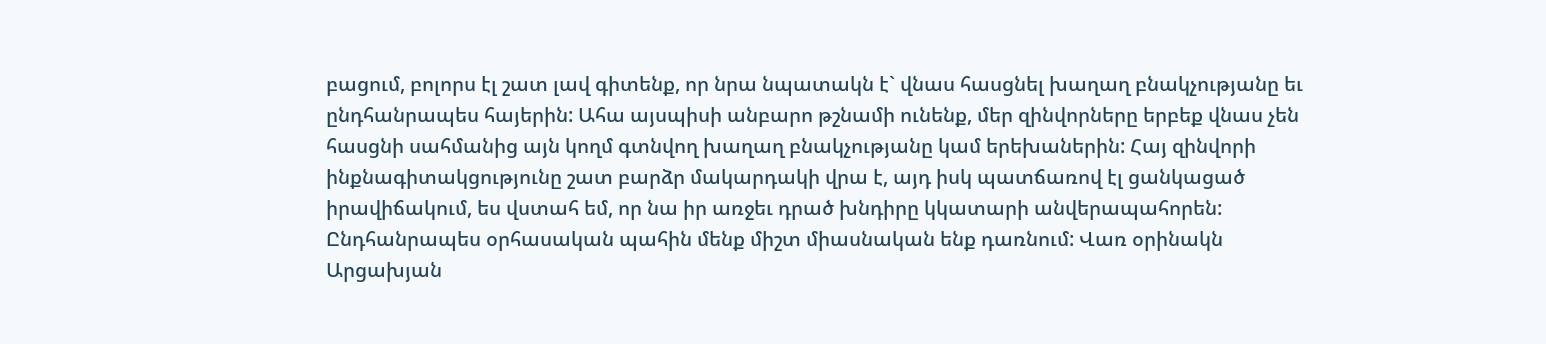բացում, բոլորս էլ շատ լավ գիտենք, որ նրա նպատակն է` վնաս հասցնել խաղաղ բնակչությանը եւ ընդհանրապես հայերին: Ահա այսպիսի անբարո թշնամի ունենք, մեր զինվորները երբեք վնաս չեն հասցնի սահմանից այն կողմ գտնվող խաղաղ բնակչությանը կամ երեխաներին: Հայ զինվորի ինքնագիտակցությունը շատ բարձր մակարդակի վրա է, այդ իսկ պատճառով էլ ցանկացած իրավիճակում, ես վստահ եմ, որ նա իր առջեւ դրած խնդիրը կկատարի անվերապահորեն: Ընդհանրապես օրհասական պահին մենք միշտ միասնական ենք դառնում: Վառ օրինակն Արցախյան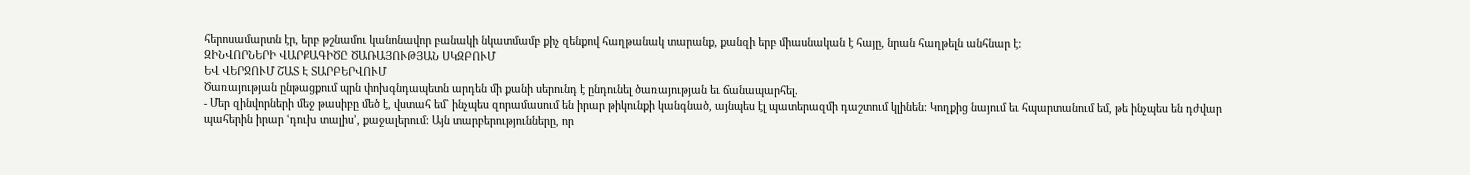հերոսամարտն էր, երբ թշնամու կանոնավոր բանակի նկատմամբ քիչ զենքով հաղթանակ տարանք, քանզի երբ միասնական է հայը, նրան հաղթելն անհնար է:
ԶԻՆՎՈՐՆԵՐԻ ՎԱՐՔԱԳԻԾԸ ԾԱՌԱՅՈՒԹՅԱՆ ՍԿԶԲՈՒՄ
ԵՎ ՎԵՐՋՈՒՄ ՇԱՏ Է ՏԱՐԲԵՐՎՈՒՄ
Ծառայության ընթացքում պրն փոխգնդապետն արդեն մի քանի սերունդ է ընդունել ծառայության եւ ճանապարհել.
- Մեր զինվորների մեջ թասիբը մեծ է, վստահ եմ` ինչպես զորամասում են իրար թիկունքի կանգնած, այնպես էլ պատերազմի դաշտում կլինեն: Կողքից նայում եւ հպարտանում եմ, թե ինչպես են դժվար պահերին իրար ՙդուխ տալիս՚, քաջալերում: Այն տարբերությունները, որ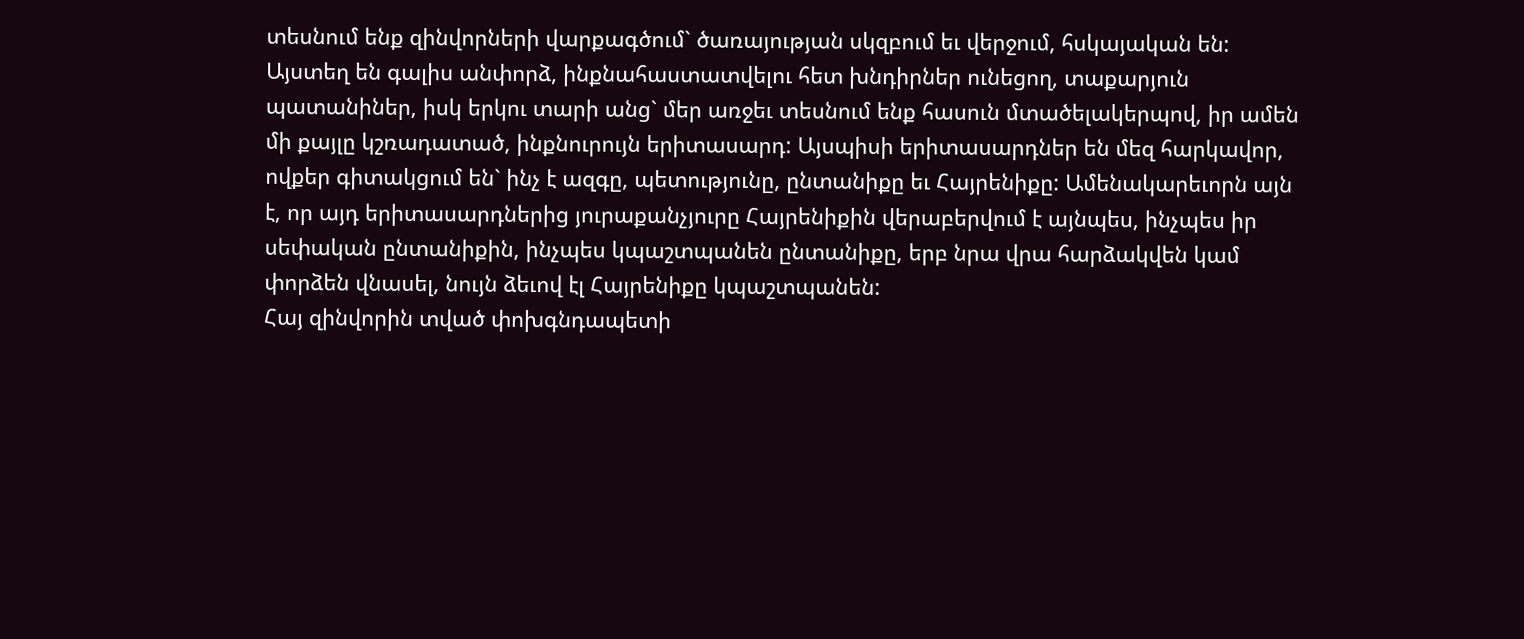տեսնում ենք զինվորների վարքագծում` ծառայության սկզբում եւ վերջում, հսկայական են: Այստեղ են գալիս անփորձ, ինքնահաստատվելու հետ խնդիրներ ունեցող, տաքարյուն պատանիներ, իսկ երկու տարի անց` մեր առջեւ տեսնում ենք հասուն մտածելակերպով, իր ամեն մի քայլը կշռադատած, ինքնուրույն երիտասարդ: Այսպիսի երիտասարդներ են մեզ հարկավոր, ովքեր գիտակցում են` ինչ է ազգը, պետությունը, ընտանիքը եւ Հայրենիքը: Ամենակարեւորն այն է, որ այդ երիտասարդներից յուրաքանչյուրը Հայրենիքին վերաբերվում է այնպես, ինչպես իր սեփական ընտանիքին, ինչպես կպաշտպանեն ընտանիքը, երբ նրա վրա հարձակվեն կամ փորձեն վնասել, նույն ձեւով էլ Հայրենիքը կպաշտպանեն:
Հայ զինվորին տված փոխգնդապետի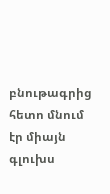բնութագրից հետո մնում էր միայն գլուխս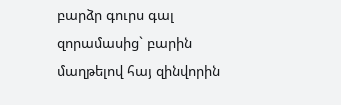բարձր գուրս գալ զորամասից` բարին մաղթելով հայ զինվորին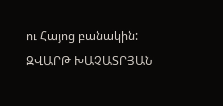ու Հայոց բանակին:
ԶՎԱՐԹ ԽԱՉԱՏՐՅԱՆ